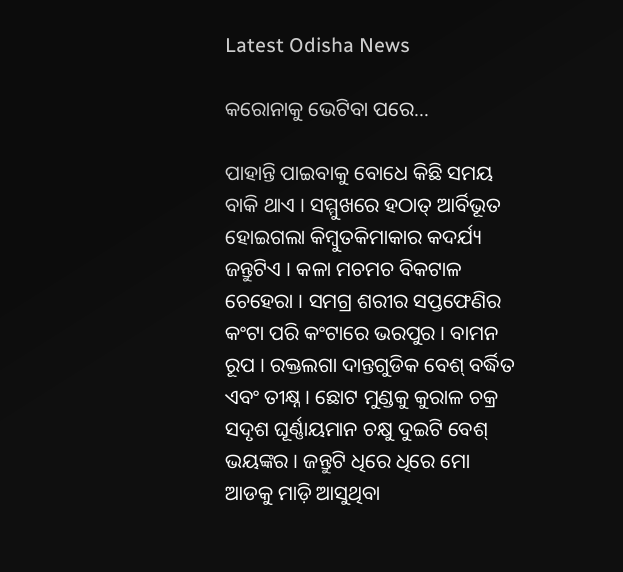Latest Odisha News

କରୋନାକୁ ଭେଟିବା ପରେ…

ପାହାନ୍ତି ପାଇବାକୁ ବୋଧେ କିଛି ସମୟ ବାକି ଥାଏ । ସମ୍ମୁଖରେ ହଠାତ୍‌ ଆର୍ବିଭୂତ ହୋଇଗଲା କିମ୍ବୁତକିମାକାର କଦର୍ଯ୍ୟ ଜନ୍ତୁଟିଏ । କଳା ମଚମଚ ବିକଟାଳ ଚେହେରା । ସମଗ୍ର ଶରୀର ସପ୍ତଫେଣିର କଂଟା ପରି କଂଟାରେ ଭରପୁର । ବାମନ ରୂପ । ରକ୍ତଲଗା ଦାନ୍ତଗୁଡିକ ବେଶ୍ ବର୍ଦ୍ଧିତ ଏବଂ ତୀକ୍ଷ୍ନ । ଛୋଟ ମୁଣ୍ଡକୁ କୁରାଳ ଚକ୍ର ସଦୃଶ ଘୂର୍ଣ୍ଣାୟମାନ ଚକ୍ଷୁ ଦୁଇଟି ବେଶ୍ ଭୟଙ୍କର । ଜନ୍ତୁଟି ଧିରେ ଧିରେ ମୋ ଆଡକୁ ମାଡ଼ି ଆସୁଥିବା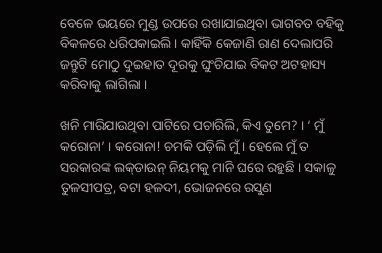ବେଳେ ଭୟରେ ମୁଣ୍ଡ ଉପରେ ରଖାଯାଇଥିବା ଭାଗବତ ବହିକୁ ବିକଳରେ ଧରିପକାଇଲି । କାହିଁକି କେଜାଣି ରାଣ ଦେଲାପରି ଜନ୍ତୁଟି ମୋଠୁ ଦୁଇହାତ ଦୂରକୁ ଘୁଂଚିଯାଇ ବିକଟ ଅଟହାସ୍ୟ କରିବାକୁ ଲାଗିଲା ।

ଖନି ମାରିଯାଉଥିବା ପାଟିରେ ପଚାରିଲି, କିଏ ତୁମେ? । ‘ ମୁଁ କରୋନା’ । କରୋନା! ଚମକି ପଡ଼ିଲି ମୁଁ । ହେଲେ ମୁଁ ତ ସରକାରଙ୍କ ଲକ୍‌ଡାଉନ୍ ନିୟମକୁ ମାନି ଘରେ ରହୁଛି । ସକାଳୁ ତୁଳସୀପତ୍ର, ବଟା ହଳଦୀ, ଭୋଜନରେ ରସୁଣ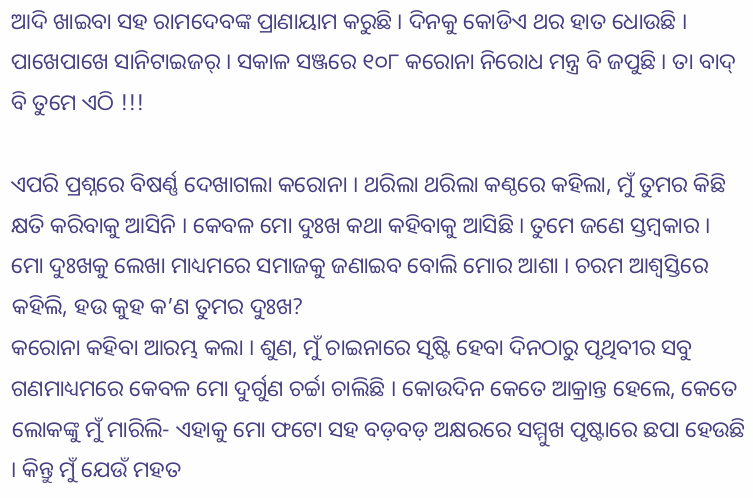ଆଦି ଖାଇବା ସହ ରାମଦେବଙ୍କ ପ୍ରାଣାୟାମ କରୁଛି । ଦିନକୁ କୋଡିଏ ଥର ହାତ ଧୋଉଛି । ପାଖେପାଖେ ସାନିଟାଇଜର୍ । ସକାଳ ସଞ୍ଜରେ ୧୦୮ କରୋନା ନିରୋଧ ମନ୍ତ୍ର ବି ଜପୁଛି । ତା ବାଦ୍ ବି ତୁମେ ଏଠି !!!

ଏପରି ପ୍ରଶ୍ନରେ ବିଷର୍ଣ୍ଣ ଦେଖାଗଲା କରୋନା । ଥରିଲା ଥରିଲା କଣ୍ଠରେ କହିଲା, ମୁଁ ତୁମର କିଛି କ୍ଷତି କରିବାକୁ ଆସିନି । କେବଳ ମୋ ଦୁଃଖ କଥା କହିବାକୁ ଆସିଛି । ତୁମେ ଜଣେ ସ୍ତମ୍ବକାର । ମୋ ଦୁଃଖକୁ ଲେଖା ମାଧ୍ୟମରେ ସମାଜକୁ ଜଣାଇବ ବୋଲି ମୋର ଆଶା । ଚରମ ଆଶ୍ୱସ୍ତିରେ କହିଲି, ହଉ କୁହ କ’ଣ ତୁମର ଦୁଃଖ?
କରୋନା କହିବା ଆରମ୍ଭ କଲା । ଶୁଣ, ମୁଁ ଚାଇନାରେ ସୃଷ୍ଟି ହେବା ଦିନଠାରୁ ପୃଥିବୀର ସବୁ ଗଣମାଧ୍ୟମରେ କେବଳ ମୋ ଦୁର୍ଗୁଣ ଚର୍ଚ୍ଚା ଚାଲିଛି । କୋଉଦିନ କେତେ ଆକ୍ରାନ୍ତ ହେଲେ, କେତେ ଲୋକଙ୍କୁ ମୁଁ ମାରିଲି- ଏହାକୁ ମୋ ଫଟୋ ସହ ବଡ଼ବଡ଼ ଅକ୍ଷରରେ ସମ୍ମୁଖ ପୃଷ୍ଟାରେ ଛପା ହେଉଛି । କିନ୍ତୁ ମୁଁ ଯେଉଁ ମହତ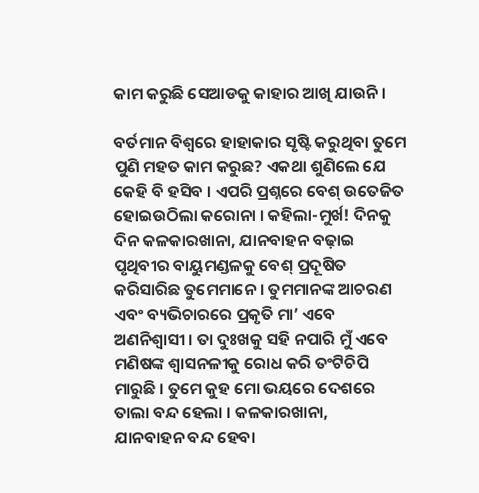କାମ କରୁଛି ସେଆଡକୁ କାହାର ଆଖି ଯାଉନି ।

ବର୍ତମାନ ବିଶ୍ୱରେ ହାହାକାର ସୃଷ୍ଟି କରୁଥିବା ତୁମେ ପୁଣି ମହତ କାମ କରୁଛ? ଏକଥା ଶୁଣିଲେ ଯେ କେହି ବି ହସିବ । ଏପରି ପ୍ରଶ୍ନରେ ବେଶ୍ ଉତେଜିତ ହୋଇଉଠିଲା କରୋନା । କହିଲା-ମୁର୍ଖ! ଦିନକୁ ଦିନ କଳକାରଖାନା, ଯାନବାହନ ବଢ଼ାଇ ପୃଥିବୀର ବାୟୁମଣ୍ଡଳକୁ ବେଶ୍‌ ପ୍ରଦୂଷିତ କରିସାରିଛ ତୁମେମାନେ । ତୁମମାନଙ୍କ ଆଚରଣ ଏବଂ ବ୍ୟଭିଚାରରେ ପ୍ରକୃତି ମା’ ଏବେ ଅଣନିଶ୍ୱାସୀ । ତା ଦୁଃଖକୁ ସହି ନପାରି ମୁଁ ଏବେ ମଣିଷଙ୍କ ଶ୍ୱାସନଳୀକୁ ରୋଧ କରି ତଂଟିଚିପି ମାରୁଛି । ତୁମେ କୁହ ମୋ ଭୟରେ ଦେଶରେ ତାଲା ବନ୍ଦ ହେଲା । କଳକାରଖାନା,
ଯାନବାହନ ବନ୍ଦ ହେବା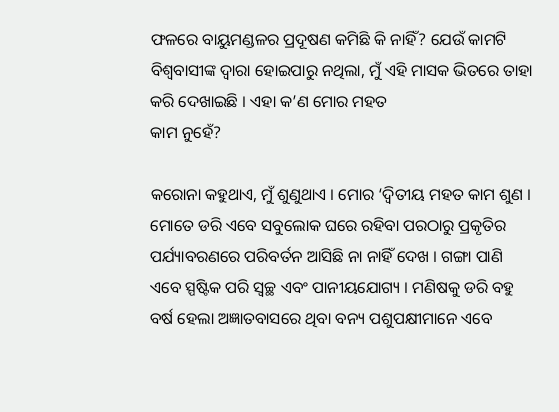ଫଳରେ ବାୟୁମଣ୍ଡଳର ପ୍ରଦୂଷଣ କମିଛି କି ନାହିଁ? ଯେଉଁ କାମଟି ବିଶ୍ୱବାସୀଙ୍କ ଦ୍ୱାରା ହୋଇପାରୁ ନଥିଲା, ମୁଁ ଏହି ମାସକ ଭିତରେ ତାହା କରି ଦେଖାଇଛି । ଏହା କ’ଣ ମୋର ମହତ
କାମ ନୁହେଁ?

କରୋନା କହୁଥାଏ, ମୁଁ ଶୁଣୁଥାଏ । ମୋର ‘ଦ୍ୱିତୀୟ ମହତ କାମ ଶୁଣ । ମୋତେ ଡରି ଏବେ ସବୁଲୋକ ଘରେ ରହିବା ପରଠାରୁ ପ୍ରକୃତିର ପର୍ଯ୍ୟାବରଣରେ ପରିବର୍ତନ ଆସିଛି ନା ନାହିଁ ଦେଖ । ଗଙ୍ଗା ପାଣି ଏବେ ସ୍ପଷ୍ଟିକ ପରି ସ୍ୱଚ୍ଛ ଏବଂ ପାନୀୟଯୋଗ୍ୟ । ମଣିଷକୁ ଡରି ବହୁ ବର୍ଷ ହେଲା ଅଜ୍ଞାତବାସରେ ଥିବା ବନ୍ୟ ପଶୁପକ୍ଷୀମାନେ ଏବେ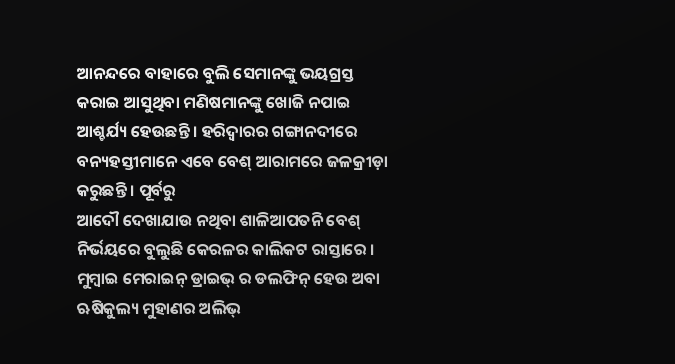ଆନନ୍ଦରେ ବାହାରେ ବୁଲି ସେମାନଙ୍କୁ ଭୟଗ୍ରସ୍ତ କରାଇ ଆସୁଥିବା ମଣିଷମାନଙ୍କୁ ଖୋଜି ନପାଇ ଆଶ୍ଚର୍ଯ୍ୟ ହେଉଛନ୍ତି । ହରିଦ୍ୱାରର ଗଙ୍ଗାନଦୀରେ ବନ୍ୟହସ୍ତୀମାନେ ଏବେ ବେଶ୍ ଆରାମରେ ଜଳକ୍ରୀଡ଼ା କରୁଛନ୍ତି । ପୂର୍ବରୁ
ଆଦୌ ଦେଖାଯାଉ ନଥିବା ଶାଳିଆପତନି ବେଶ୍ ନିର୍ଭୟରେ ବୁଲୁଛି କେରଳର କାଲିକଟ ରାସ୍ତାରେ । ମୁମ୍ବାଇ ମେରାଇନ୍ ଡ୍ରାଇଭ୍ ର ଡଲଫିନ୍‌ ହେଉ ଅବା ଋଷିକୁଲ୍ୟ ମୁହାଣର ଅଲିଭ୍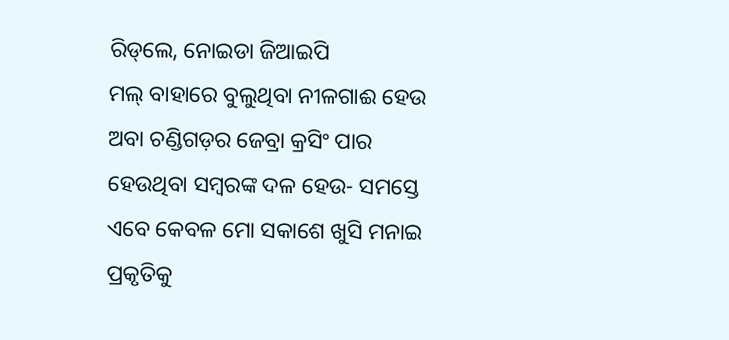ରିଡ୍‌ଲେ, ନୋଇଡା ଜିଆଇପି
ମଲ୍ ବାହାରେ ବୁଲୁଥିବା ନୀଳଗାଈ ହେଉ ଅବା ଚଣ୍ଡିଗଡ଼ର ଜେବ୍ରା କ୍ରସିଂ ପାର ହେଉଥିବା ସମ୍ବରଙ୍କ ଦଳ ହେଉ- ସମସ୍ତେ ଏବେ କେବଳ ମୋ ସକାଶେ ଖୁସି ମନାଇ ପ୍ରକୃତିକୁ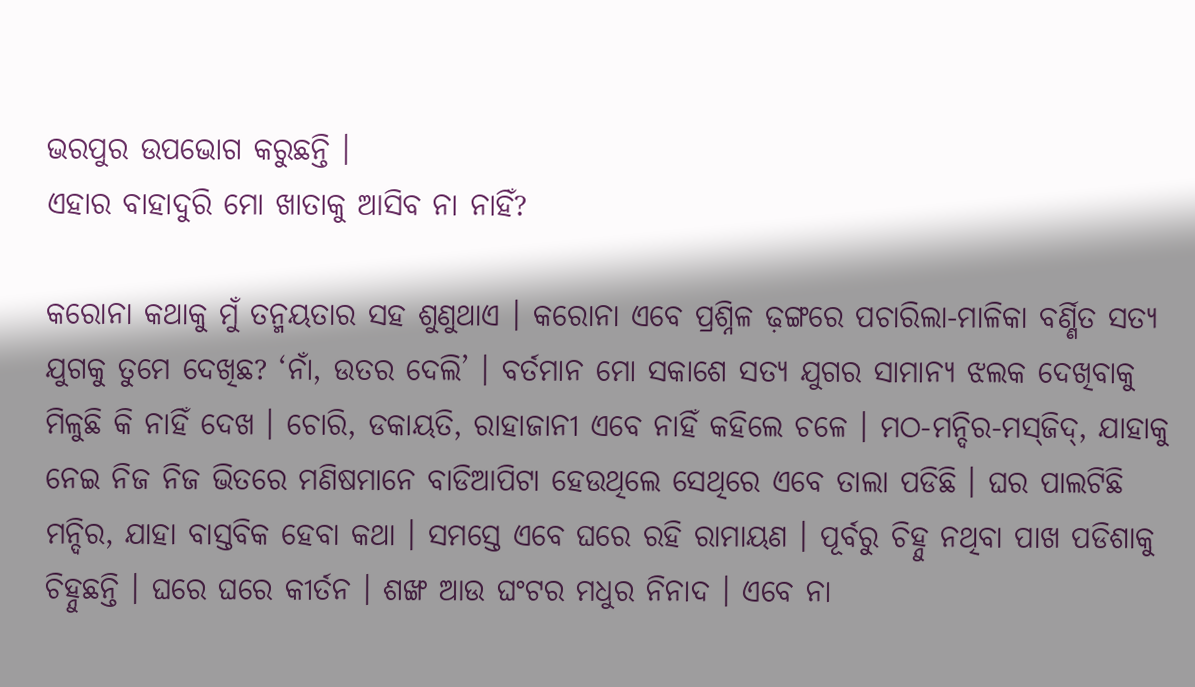ଭରପୁର ଉପଭୋଗ କରୁଛନ୍ତି ।
ଏହାର ବାହାଦୁରି ମୋ ଖାତାକୁ ଆସିବ ନା ନାହିଁ?

କରୋନା କଥାକୁ ମୁଁ ତନ୍ମୟତାର ସହ ଶୁଣୁଥାଏ । କରୋନା ଏବେ ପ୍ରଶ୍ନିଳ ଢ଼ଙ୍ଗରେ ପଚାରିଲା-ମାଳିକା ବର୍ଣ୍ଣିତ ସତ୍ୟ ଯୁଗକୁ ତୁମେ ଦେଖିଛ? ‘ନାଁ, ଉତର ଦେଲି’ । ବର୍ତମାନ ମୋ ସକାଶେ ସତ୍ୟ ଯୁଗର ସାମାନ୍ୟ ଝଲକ ଦେଖିବାକୁ ମିଳୁଛି କି ନାହିଁ ଦେଖ । ଚୋରି, ଡକାୟତି, ରାହାଜାନୀ ଏବେ ନାହିଁ କହିଲେ ଚଳେ । ମଠ-ମନ୍ଦିର-ମସ୍‌ଜିଦ୍‌, ଯାହାକୁ ନେଇ ନିଜ ନିଜ ଭିତରେ ମଣିଷମାନେ ବାଡିଆପିଟା ହେଉଥିଲେ ସେଥିରେ ଏବେ ତାଲା ପଡିଛି । ଘର ପାଲଟିଛି ମନ୍ଦିର, ଯାହା ବାସ୍ତବିକ ହେବା କଥା । ସମସ୍ତେ ଏବେ ଘରେ ରହି ରାମାୟଣ । ପୂର୍ବରୁ ଚିହ୍ନୁ ନଥିବା ପାଖ ପଡିଶାକୁ ଚିହ୍ନୁଛନ୍ତି । ଘରେ ଘରେ କୀର୍ତନ । ଶଙ୍ଖ ଆଉ ଘଂଟର ମଧୁର ନିନାଦ । ଏବେ ନା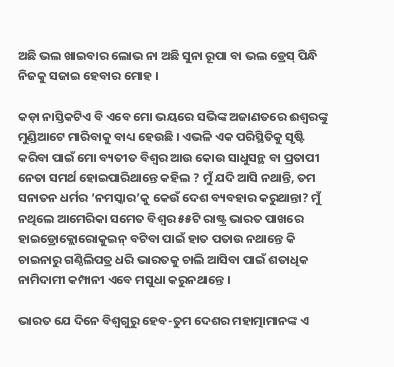ଅଛି ଭଲ ଖାଇବାର ଲୋଭ ନା ଅଛି ସୁନା ରୂପା ବା ଭଲ ଡ୍ରେସ୍ ପିନ୍ଧି ନିଜକୁ ସଜାଇ ହେବାର ମୋହ ।

କଡ଼ା ନାସ୍ତିକଟିଏ ବି ଏବେ ମୋ ଭୟରେ ସଭିଙ୍କ ଅଜାଣତରେ ଈଶ୍ୱରଙ୍କୁ ମୁଣ୍ଡିଆଟେ ମାରିବାକୁ ବାଧ୍ୟ ହେଉଛି । ଏଭଳି ଏକ ପରିସ୍ଥିତିକୁ ସୃଷ୍ଟି କରିବା ପାଇଁ ମୋ ବ୍ୟତୀତ ବିଶ୍ୱର ଆଉ କୋଉ ସାଧୁସନ୍ଥ ବା ପ୍ରତାପୀ ନେତା ସମର୍ଥ ହୋଇପାରିଥାନ୍ତେ କହିଲ ? ମୁଁ ଯଦି ଆସି ନଥାନ୍ତି, ତମ ସନାତନ ଧର୍ମର ‘ନମସ୍କାର’କୁ କେଉଁ ଦେଶ ବ୍ୟବହାର କରୁଥାନ୍ତା? ମୁଁ ନଥିଲେ ଆମେରିକା ସମେତ ବିଶ୍ୱର ୫୫ଟି ରାଷ୍ଟ୍ର ଭାରତ ପାଖରେ ହାଇଡ୍ରୋକ୍ଲୋରୋକୁଇନ୍ ବଟିବା ପାଇଁ ହାତ ପତାଉ ନଥାନ୍ତେ କି ଚାଇନାରୁ ଗଣ୍ଠିଲିପତ୍ର ଧରି ଭାରତକୁ ଚାଲି ଆସିବା ପାଇଁ ଶତାଧିକ ନାମିଦାମୀ କମ୍ପାନୀ ଏବେ ମସୁଧା କରୁନଥାନ୍ତେ ।

ଭାରତ ଯେ ଦିନେ ବିଶ୍ୱଗୁରୁ ହେବ-ତୁମ ଦେଶର ମହାତ୍ମାମାନଙ୍କ ଏ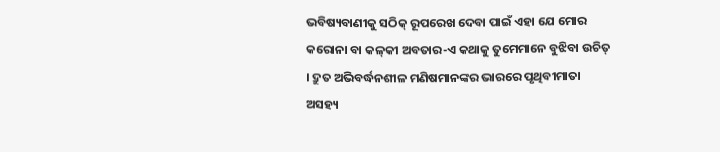ଭବିଷ୍ୟବାଣୀକୁ ସଠିକ୍ ରୂପରେଖ ଦେବା ପାଇଁ ଏହା ଯେ ମୋର କରୋନା ବା କଳ୍‌କୀ ଅବତାର-ଏ କଥାକୁ ତୁମେମାନେ ବୁଝିବା ଉଚିତ୍ । ଦ୍ରୁତ ଅଭିବର୍ଦ୍ଧନଶୀଳ ମଣିଷମାନଙ୍କର ଭାରରେ ପୃଥିବୀମାତା ଅସହ୍ୟ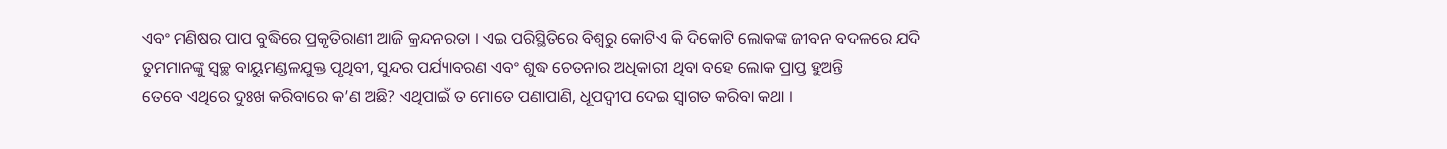ଏବଂ ମଣିଷର ପାପ ବୁଦ୍ଧିରେ ପ୍ରକୃତିରାଣୀ ଆଜି କ୍ରନ୍ଦନରତା । ଏଇ ପରିସ୍ଥିତିରେ ବିଶ୍ୱରୁ କୋଟିଏ କି ଦିକୋଟି ଲୋକଙ୍କ ଜୀବନ ବଦଳରେ ଯଦି ତୁମମାନଙ୍କୁ ସ୍ୱଚ୍ଛ ବାୟୁମଣ୍ଡଳଯୁକ୍ତ ପୃଥିବୀ, ସୁନ୍ଦର ପର୍ଯ୍ୟାବରଣ ଏବଂ ଶୁଦ୍ଧ ଚେତନାର ଅଧିକାରୀ ଥିବା ବହେ ଲୋକ ପ୍ରାପ୍ତ ହୁଅନ୍ତି
ତେବେ ଏଥିରେ ଦୁଃଖ କରିବାରେ କ’ଣ ଅଛି? ଏଥିପାଇଁ ତ ମୋତେ ପଣାପାଣି, ଧୂପଦ୍ୱୀପ ଦେଇ ସ୍ୱାଗତ କରିବା କଥା ।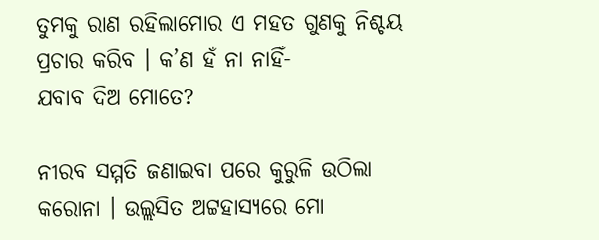ତୁମକୁ ରାଣ ରହିଲାମୋର ଏ ମହତ ଗୁଣକୁ ନିଶ୍ଚୟ ପ୍ରଚାର କରିବ । କ’ଣ ହଁ ନା ନାହିଁ-
ଯବାବ ଦିଅ ମୋତେ?

ନୀରବ ସମ୍ମତି ଜଣାଇବା ପରେ କୁରୁଳି ଉଠିଲା କରୋନା । ଉଲ୍ଲସିତ ଅଟ୍ଟହାସ୍ୟରେ ମୋ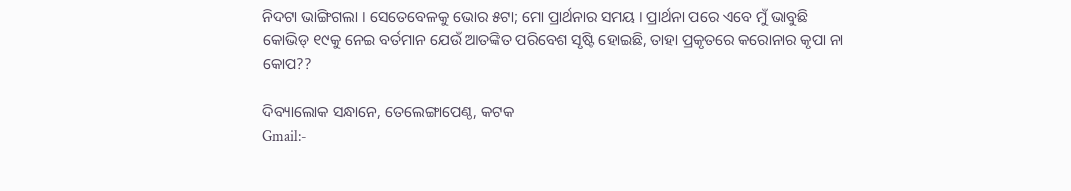ନିଦଟା ଭାଙ୍ଗିଗଲା । ସେତେବେଳକୁ ଭୋର ୫ଟା; ମୋ ପ୍ରାର୍ଥନାର ସମୟ । ପ୍ରାର୍ଥନା ପରେ ଏବେ ମୁଁ ଭାବୁଛି କୋଭିଡ୍‌ ୧୯କୁ ନେଇ ବର୍ତମାନ ଯେଉଁ ଆତଙ୍କିତ ପରିବେଶ ସୃଷ୍ଟି ହୋଇଛି, ତାହା ପ୍ରକୃତରେ କରୋନାର କୃପା ନା କୋପ??

ଦିବ୍ୟାଲୋକ ସନ୍ଧାନେ, ତେଲେଙ୍ଗାପେଣ୍ଠ, କଟକ
Gmail:-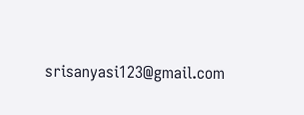srisanyasi123@gmail.com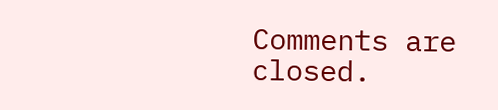Comments are closed.